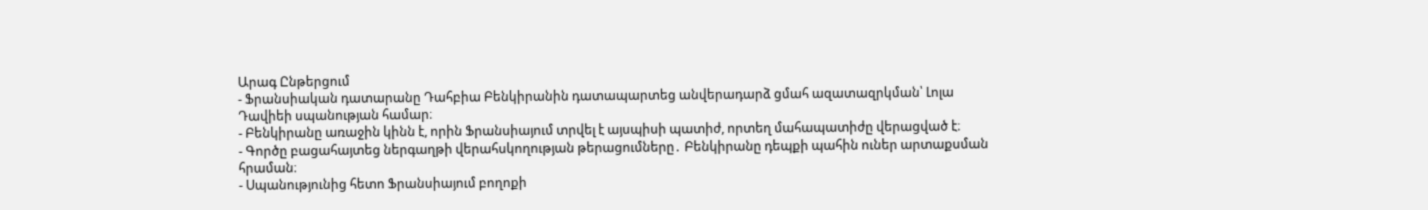Արագ Ընթերցում
- Ֆրանսիական դատարանը Դահբիա Բենկիրանին դատապարտեց անվերադարձ ցմահ ազատազրկման՝ Լոլա Դավիեի սպանության համար։
- Բենկիրանը առաջին կինն է, որին Ֆրանսիայում տրվել է այսպիսի պատիժ, որտեղ մահապատիժը վերացված է։
- Գործը բացահայտեց ներգաղթի վերահսկողության թերացումները․ Բենկիրանը դեպքի պահին ուներ արտաքսման հրաման։
- Սպանությունից հետո Ֆրանսիայում բողոքի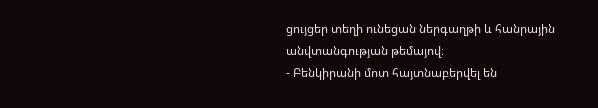ցույցեր տեղի ունեցան ներգաղթի և հանրային անվտանգության թեմայով։
- Բենկիրանի մոտ հայտնաբերվել են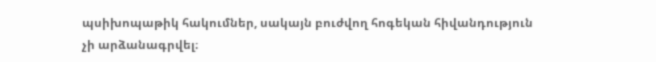պսիխոպաթիկ հակումներ, սակայն բուժվող հոգեկան հիվանդություն չի արձանագրվել։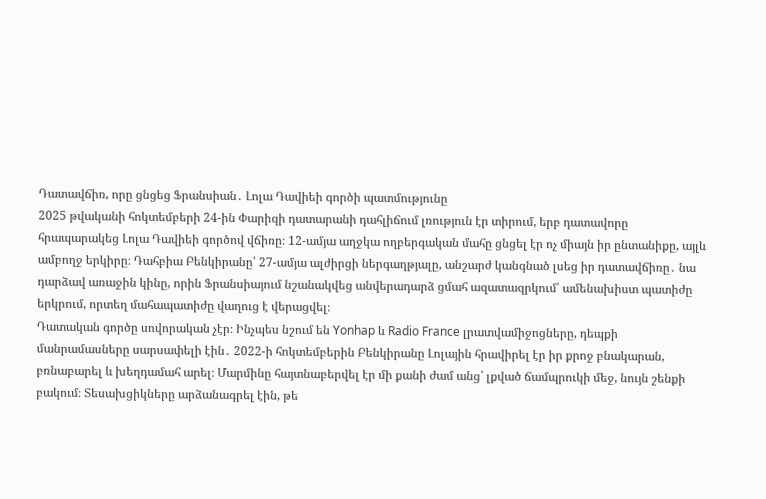Դատավճիռ, որը ցնցեց Ֆրանսիան․ Լոլա Դավիեի գործի պատմությունը
2025 թվականի հոկտեմբերի 24-ին Փարիզի դատարանի դահլիճում լռություն էր տիրում, երբ դատավորը հրապարակեց Լոլա Դավիեի գործով վճիռը։ 12-ամյա աղջկա ողբերգական մահը ցնցել էր ոչ միայն իր ընտանիքը, այլև ամբողջ երկիրը։ Դահբիա Բենկիրանը՝ 27-ամյա ալժիրցի ներգաղթյալը, անշարժ կանգնած լսեց իր դատավճիռը․ նա դարձավ առաջին կինը, որին Ֆրանսիայում նշանակվեց անվերադարձ ցմահ ազատազրկում՝ ամենախիստ պատիժը երկրում, որտեղ մահապատիժը վաղուց է վերացվել։
Դատական գործը սովորական չէր։ Ինչպես նշում են Yonhap և Radio France լրատվամիջոցները, դեպքի մանրամասները սարսափելի էին․ 2022-ի հոկտեմբերին Բենկիրանը Լոլային հրավիրել էր իր քրոջ բնակարան, բռնաբարել և խեղդամահ արել։ Մարմինը հայտնաբերվել էր մի քանի ժամ անց՝ լքված ճամպրուկի մեջ, նույն շենքի բակում։ Տեսախցիկները արձանագրել էին, թե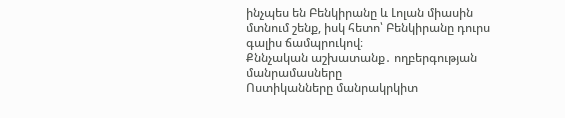ինչպես են Բենկիրանը և Լոլան միասին մտնում շենք, իսկ հետո՝ Բենկիրանը դուրս գալիս ճամպրուկով։
Քննչական աշխատանք․ ողբերգության մանրամասները
Ոստիկանները մանրակրկիտ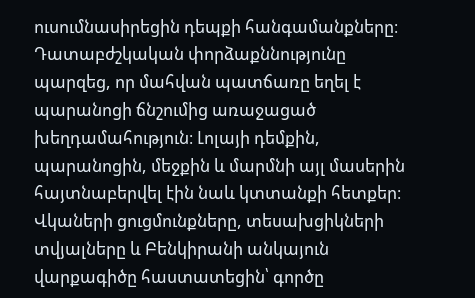ուսումնասիրեցին դեպքի հանգամանքները։ Դատաբժշկական փորձաքննությունը պարզեց, որ մահվան պատճառը եղել է պարանոցի ճնշումից առաջացած խեղդամահություն։ Լոլայի դեմքին, պարանոցին, մեջքին և մարմնի այլ մասերին հայտնաբերվել էին նաև կտտանքի հետքեր։ Վկաների ցուցմունքները, տեսախցիկների տվյալները և Բենկիրանի անկայուն վարքագիծը հաստատեցին՝ գործը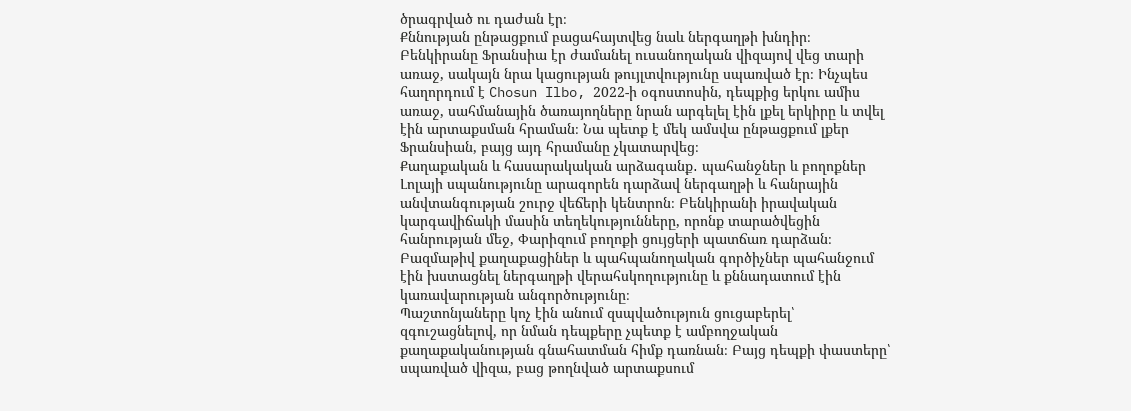ծրագրված ու դաժան էր։
Քննության ընթացքում բացահայտվեց նաև ներգաղթի խնդիր։ Բենկիրանը Ֆրանսիա էր ժամանել ուսանողական վիզայով վեց տարի առաջ, սակայն նրա կացության թույլտվությունը սպառված էր։ Ինչպես հաղորդում է Chosun Ilbo, 2022-ի օգոստոսին, դեպքից երկու ամիս առաջ, սահմանային ծառայողները նրան արգելել էին լքել երկիրը և տվել էին արտաքսման հրաման։ Նա պետք է մեկ ամսվա ընթացքում լքեր Ֆրանսիան, բայց այդ հրամանը չկատարվեց։
Քաղաքական և հասարակական արձագանք․ պահանջներ և բողոքներ
Լոլայի սպանությունը արագորեն դարձավ ներգաղթի և հանրային անվտանգության շուրջ վեճերի կենտրոն։ Բենկիրանի իրավական կարգավիճակի մասին տեղեկությունները, որոնք տարածվեցին հանրության մեջ, Փարիզում բողոքի ցույցերի պատճառ դարձան։ Բազմաթիվ քաղաքացիներ և պահպանողական գործիչներ պահանջում էին խստացնել ներգաղթի վերահսկողությունը և քննադատում էին կառավարության անգործությունը։
Պաշտոնյաները կոչ էին անում զսպվածություն ցուցաբերել՝ զգուշացնելով, որ նման դեպքերը չպետք է ամբողջական քաղաքականության գնահատման հիմք դառնան։ Բայց դեպքի փաստերը՝ սպառված վիզա, բաց թողնված արտաքսում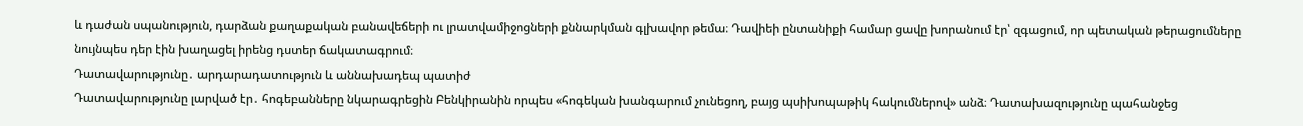և դաժան սպանություն, դարձան քաղաքական բանավեճերի ու լրատվամիջոցների քննարկման գլխավոր թեմա։ Դավիեի ընտանիքի համար ցավը խորանում էր՝ զգացում, որ պետական թերացումները նույնպես դեր էին խաղացել իրենց դստեր ճակատագրում։
Դատավարությունը․ արդարադատություն և աննախադեպ պատիժ
Դատավարությունը լարված էր․ հոգեբանները նկարագրեցին Բենկիրանին որպես «հոգեկան խանգարում չունեցող, բայց պսիխոպաթիկ հակումներով» անձ։ Դատախազությունը պահանջեց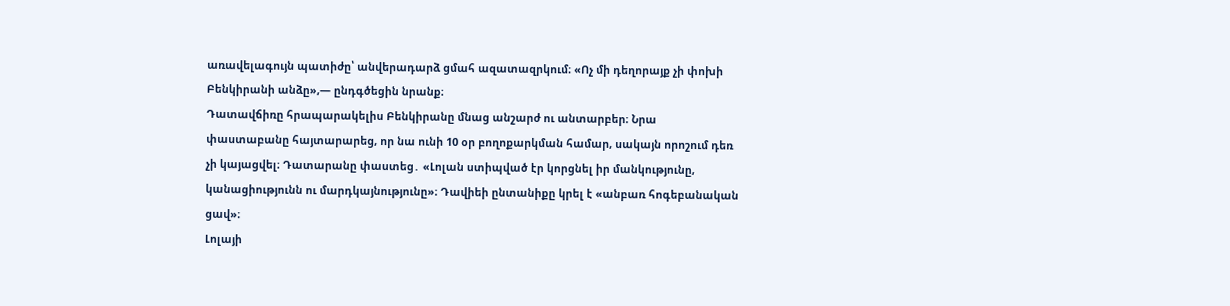առավելագույն պատիժը՝ անվերադարձ ցմահ ազատազրկում։ «Ոչ մի դեղորայք չի փոխի Բենկիրանի անձը»,— ընդգծեցին նրանք։
Դատավճիռը հրապարակելիս Բենկիրանը մնաց անշարժ ու անտարբեր։ Նրա փաստաբանը հայտարարեց, որ նա ունի 10 օր բողոքարկման համար, սակայն որոշում դեռ չի կայացվել։ Դատարանը փաստեց․ «Լոլան ստիպված էր կորցնել իր մանկությունը, կանացիությունն ու մարդկայնությունը»։ Դավիեի ընտանիքը կրել է «անբառ հոգեբանական ցավ»։
Լոլայի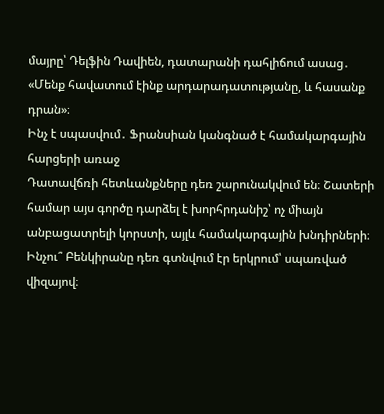մայրը՝ Դելֆին Դավիեն, դատարանի դահլիճում ասաց․ «Մենք հավատում էինք արդարադատությանը, և հասանք դրան»։
Ինչ է սպասվում․ Ֆրանսիան կանգնած է համակարգային հարցերի առաջ
Դատավճռի հետևանքները դեռ շարունակվում են։ Շատերի համար այս գործը դարձել է խորհրդանիշ՝ ոչ միայն անբացատրելի կորստի, այլև համակարգային խնդիրների։ Ինչու՞ Բենկիրանը դեռ գտնվում էր երկրում՝ սպառված վիզայով։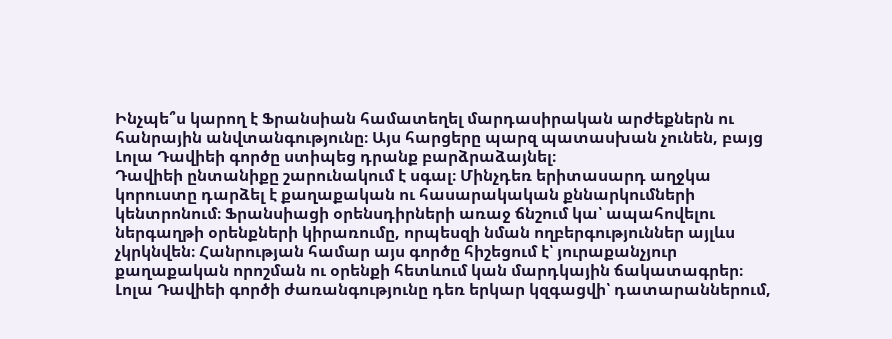Ինչպե՞ս կարող է Ֆրանսիան համատեղել մարդասիրական արժեքներն ու հանրային անվտանգությունը։ Այս հարցերը պարզ պատասխան չունեն, բայց Լոլա Դավիեի գործը ստիպեց դրանք բարձրաձայնել։
Դավիեի ընտանիքը շարունակում է սգալ։ Մինչդեռ երիտասարդ աղջկա կորուստը դարձել է քաղաքական ու հասարակական քննարկումների կենտրոնում։ Ֆրանսիացի օրենսդիրների առաջ ճնշում կա՝ ապահովելու ներգաղթի օրենքների կիրառումը, որպեսզի նման ողբերգություններ այլևս չկրկնվեն։ Հանրության համար այս գործը հիշեցում է՝ յուրաքանչյուր քաղաքական որոշման ու օրենքի հետևում կան մարդկային ճակատագրեր։
Լոլա Դավիեի գործի ժառանգությունը դեռ երկար կզգացվի՝ դատարաններում,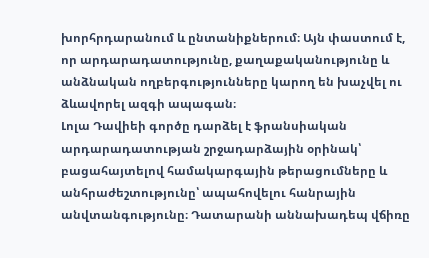խորհրդարանում և ընտանիքներում։ Այն փաստում է, որ արդարադատությունը, քաղաքականությունը և անձնական ողբերգությունները կարող են խաչվել ու ձևավորել ազգի ապագան։
Լոլա Դավիեի գործը դարձել է ֆրանսիական արդարադատության շրջադարձային օրինակ՝ բացահայտելով համակարգային թերացումները և անհրաժեշտությունը՝ ապահովելու հանրային անվտանգությունը։ Դատարանի աննախադեպ վճիռը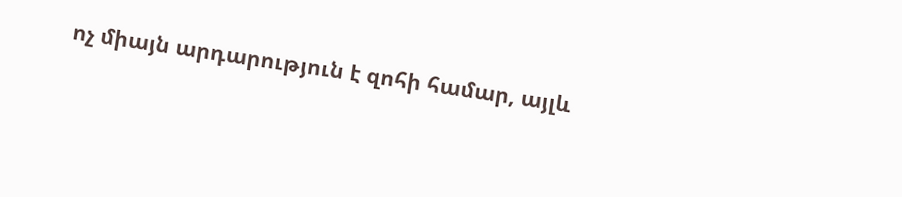ոչ միայն արդարություն է զոհի համար, այլև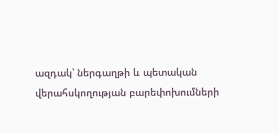ազդակ՝ ներգաղթի և պետական վերահսկողության բարեփոխումների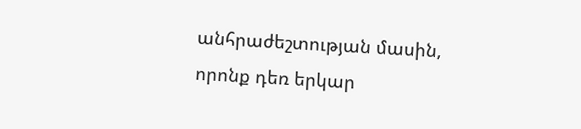անհրաժեշտության մասին, որոնք դեռ երկար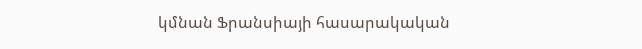կմնան Ֆրանսիայի հասարակական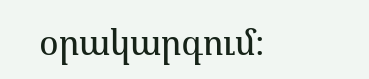օրակարգում։